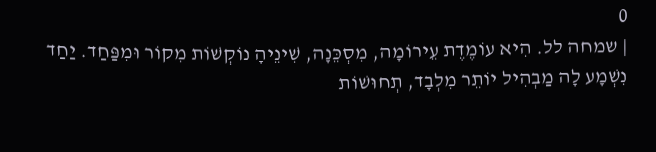0
| שמחה לל. הִיא עוֹמֶדֶת עֵירוֹמָה, מִסְכֵּנָה, שִׁינֵיהָ נוֹקְשׁוֹת מִקוֹר וּמִפַּחַד. יַחַד נִשְׁמָע לָה מַבְהִיל יוֹתֵר מִלְבָד, תְחוּשׁוֹת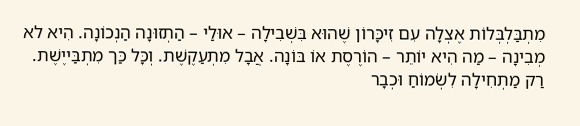מִתְבַּלְבְּלוֹת אֶצְלָה עִם זִיכָּרוֹן שֶׁהוּא בִּשְׁבִילָה – אוּלַי – הַתְזוּנָה הַנְכוֹנָה. הִיא לא מְבִינָה – מַה הִיא יוֹתֵר – הוֹרֶסֶת אוֹ בּוֹנָה. אֲבָל מִתְעַקֶשֶׁת. וְכָּל כַּך מִתְבַּייֶשֶׁת.
רַק מַתְחִילָה לִשְׂמוֹחַ וּכְבָר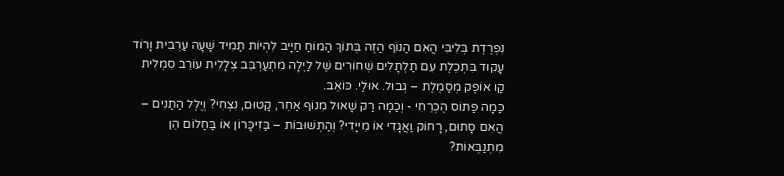נִפְרֶדֶת בְּלִיבִּי הֲאִם הַנוֹף הַזֶה בְּתוֹךְ הַמוֹחַ חַיָיב לִהְיוֹת תַמִיד שָׁעָה עַרְבִית וָרוֹד עָקוּד בִּתְכֵלֶת עִם תַלְתָלִים שְׁחוֹרִים שֶׁל לַיְלָה מִתְעַרְבֵּב צְלָלִית עוֹרֵב סִמְלִית קַו אוֹפֶק מְסַמֶלֶת – גְבוּל. אוּלַי. כּוֹאֵב.
כַּמָה פַּתוֹס הֶכְרֵחִי - וְכַמָה רַק שָׁאוּל מִנוֹף אַחֵר, קָטוּם, נִצְחִי? וְיֶלֶל הַתַנִים – הֲאִם סָתוּם, רָחוֹק וַאֲגָדִי אוֹ מִייָדִי? וְהַתְשׁוּבוֹת – בַּזִיכָּרוֹן אוֹ בַּחַלוֹם הֵן מִתְנַבְּאוֹת?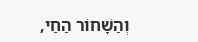וְהַשָׁחוֹר הַחַי,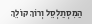הַמִסְתַלְסֵל וְרוֹךְ קוֹלֵךְ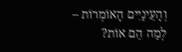וְהָעֵינַיִים הָאוֹמְרוֹת – לְמַה הֵם אוֹת?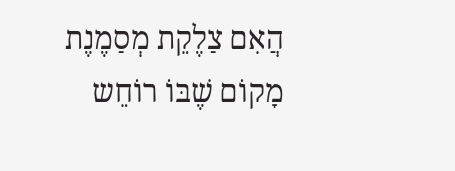הֲאִם צַלֶקֵת מְסַמֶנֶת מָקוֹם שֶׁבּוֹ רוֹחֵש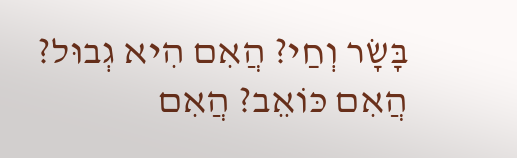בָּשָׂר וְחַי? הֲאִם הִיא גְבוּל? הֲאִם כּוֹאֵב? הֲאִם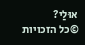אוּלַי?
©כל הזכויות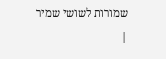שמורות לשושי שמיר
|